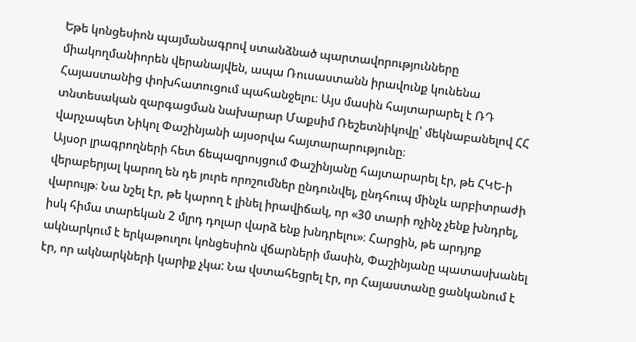Եթե կոնցեսիոն պայմանագրով ստանձնած պարտավորությունները միակողմանիորեն վերանայվեն, ապա Ռուսաստանն իրավունք կունենա Հայաստանից փոխհատուցում պահանջելու։ Այս մասին հայտարարել է ՌԴ տնտեսական զարգացման նախարար Մաքսիմ Ռեշետնիկովը՝ մեկնաբանելով ՀՀ վարչապետ Նիկոլ Փաշինյանի այսօրվա հայտարարությունը։
Այսօր լրագրողների հետ ճեպազրույցում Փաշինյանը հայտարարել էր, թե ՀԿԵ-ի վերաբերյալ կարող են դե յուրե որոշումներ ընդունվել, ընդհուպ մինչև արբիտրաժի վարույթ։ Նա նշել էր, թե կարող է լինել իրավիճակ, որ «30 տարի ոչինչ չենք խնդրել, իսկ հիմա տարեկան 2 մլրդ դոլար վարձ ենք խնդրելու»։ Հարցին, թե արդյոք ակնարկում է երկաթուղու կոնցեսիոն վճարների մասին, Փաշինյանը պատասխանել էր, որ ակնարկների կարիք չկա: Նա վստահեցրել էր, որ Հայաստանը ցանկանում է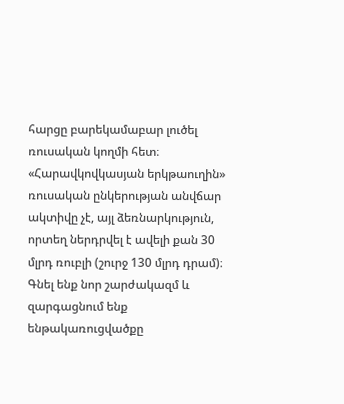հարցը բարեկամաբար լուծել ռուսական կողմի հետ։
«Հարավկովկասյան երկթաուղին» ռուսական ընկերության անվճար ակտիվը չէ, այլ ձեռնարկություն, որտեղ ներդրվել է ավելի քան 30 մլրդ ռուբլի (շուրջ 130 մլրդ դրամ)։ Գնել ենք նոր շարժակազմ և զարգացնում ենք ենթակառուցվածքը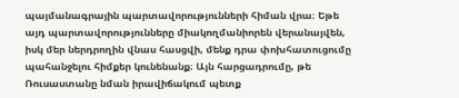պայմանագրային պարտավորությունների հիման վրա։ Եթե այդ պարտավորությունները միակողմանիորեն վերանայվեն, իսկ մեր ներդրողին վնաս հասցվի, մենք դրա փոխհատուցումը պահանջելու հիմքեր կունենանք։ Այն հարցադրումը, թե Ռուսաստանը նման իրավիճակում պետք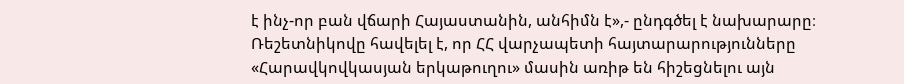է ինչ-որ բան վճարի Հայաստանին, անհիմն է»,- ընդգծել է նախարարը։
Ռեշետնիկովը հավելել է, որ ՀՀ վարչապետի հայտարարությունները «Հարավկովկասյան երկաթուղու» մասին առիթ են հիշեցնելու այն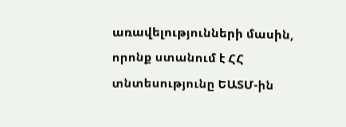առավելությունների մասին, որոնք ստանում է ՀՀ տնտեսությունը ԵԱՏՄ-ին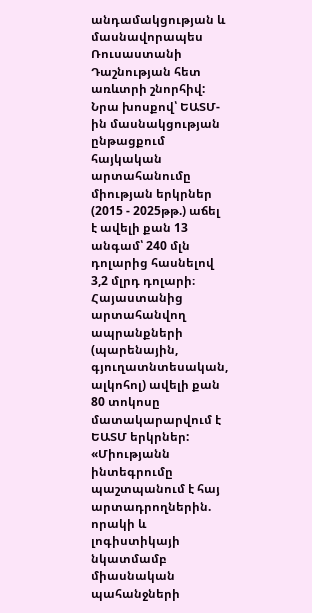անդամակցության և մասնավորապես Ռուսաստանի Դաշնության հետ առևտրի շնորհիվ:
Նրա խոսքով՝ ԵԱՏՄ-ին մասնակցության ընթացքում հայկական արտահանումը միության երկրներ (2015 - 2025թթ.) աճել է ավելի քան 13 անգամ՝ 240 մլն դոլարից հասնելով 3,2 մլրդ դոլարի։ Հայաստանից արտահանվող ապրանքների (պարենային, գյուղատնտեսական, ալկոհոլ) ավելի քան 80 տոկոսը մատակարարվում է ԵԱՏՄ երկրներ:
«Միությանն ինտեգրումը պաշտպանում է հայ արտադրողներին. որակի և լոգիստիկայի նկատմամբ միասնական պահանջների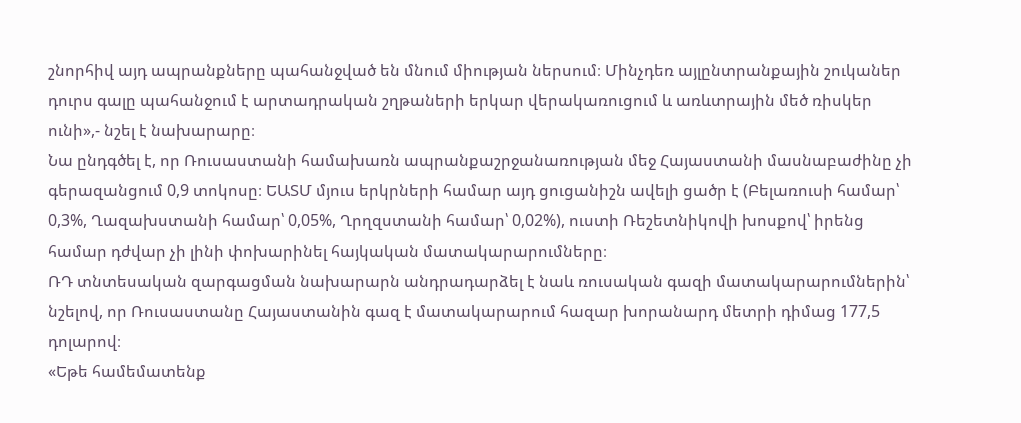շնորհիվ այդ ապրանքները պահանջված են մնում միության ներսում։ Մինչդեռ այլընտրանքային շուկաներ դուրս գալը պահանջում է արտադրական շղթաների երկար վերակառուցում և առևտրային մեծ ռիսկեր ունի»,- նշել է նախարարը։
Նա ընդգծել է, որ Ռուսաստանի համախառն ապրանքաշրջանառության մեջ Հայաստանի մասնաբաժինը չի գերազանցում 0,9 տոկոսը։ ԵԱՏՄ մյուս երկրների համար այդ ցուցանիշն ավելի ցածր է (Բելառուսի համար՝ 0,3%, Ղազախստանի համար՝ 0,05%, Ղրղզստանի համար՝ 0,02%), ուստի Ռեշետնիկովի խոսքով՝ իրենց համար դժվար չի լինի փոխարինել հայկական մատակարարումները։
ՌԴ տնտեսական զարգացման նախարարն անդրադարձել է նաև ռուսական գազի մատակարարումներին՝ նշելով, որ Ռուսաստանը Հայաստանին գազ է մատակարարում հազար խորանարդ մետրի դիմաց 177,5 դոլարով։
«Եթե համեմատենք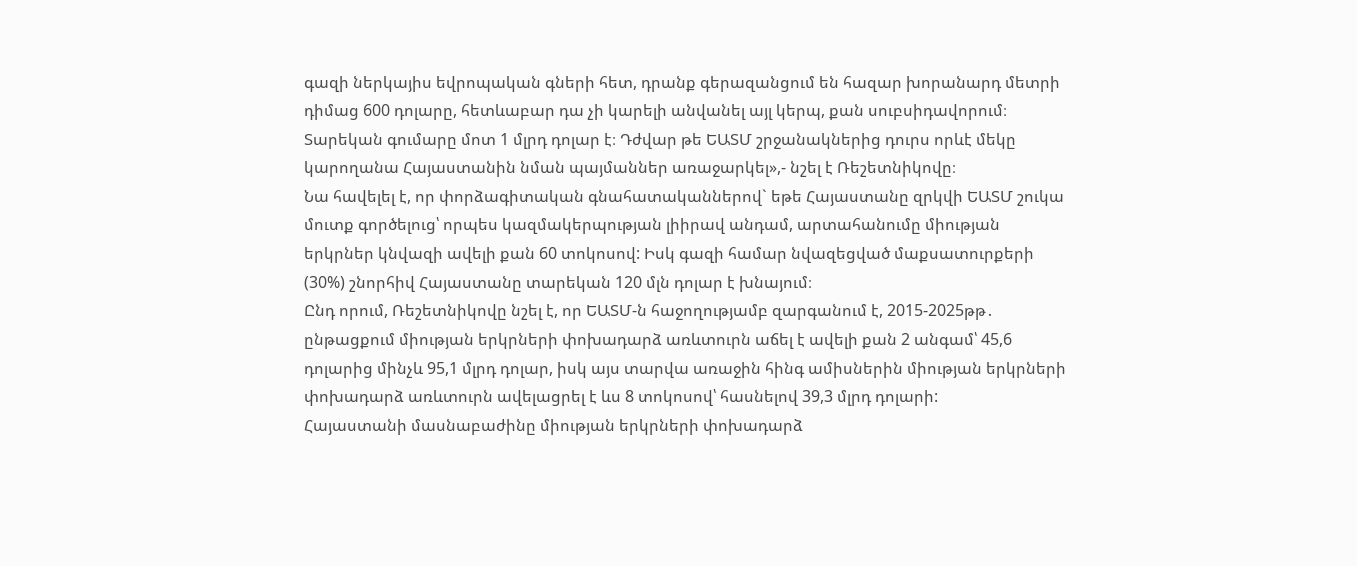գազի ներկայիս եվրոպական գների հետ, դրանք գերազանցում են հազար խորանարդ մետրի դիմաց 600 դոլարը, հետևաբար դա չի կարելի անվանել այլ կերպ, քան սուբսիդավորում։ Տարեկան գումարը մոտ 1 մլրդ դոլար է։ Դժվար թե ԵԱՏՄ շրջանակներից դուրս որևէ մեկը կարողանա Հայաստանին նման պայմաններ առաջարկել»,- նշել է Ռեշետնիկովը։
Նա հավելել է, որ փորձագիտական գնահատականներով` եթե Հայաստանը զրկվի ԵԱՏՄ շուկա մուտք գործելուց՝ որպես կազմակերպության լիիրավ անդամ, արտահանումը միության երկրներ կնվազի ավելի քան 60 տոկոսով: Իսկ գազի համար նվազեցված մաքսատուրքերի (30%) շնորհիվ Հայաստանը տարեկան 120 մլն դոլար է խնայում։
Ընդ որում, Ռեշետնիկովը նշել է, որ ԵԱՏՄ-ն հաջողությամբ զարգանում է, 2015-2025թթ․ ընթացքում միության երկրների փոխադարձ առևտուրն աճել է ավելի քան 2 անգամ՝ 45,6 դոլարից մինչև 95,1 մլրդ դոլար, իսկ այս տարվա առաջին հինգ ամիսներին միության երկրների փոխադարձ առևտուրն ավելացրել է ևս 8 տոկոսով՝ հասնելով 39,3 մլրդ դոլարի:
Հայաստանի մասնաբաժինը միության երկրների փոխադարձ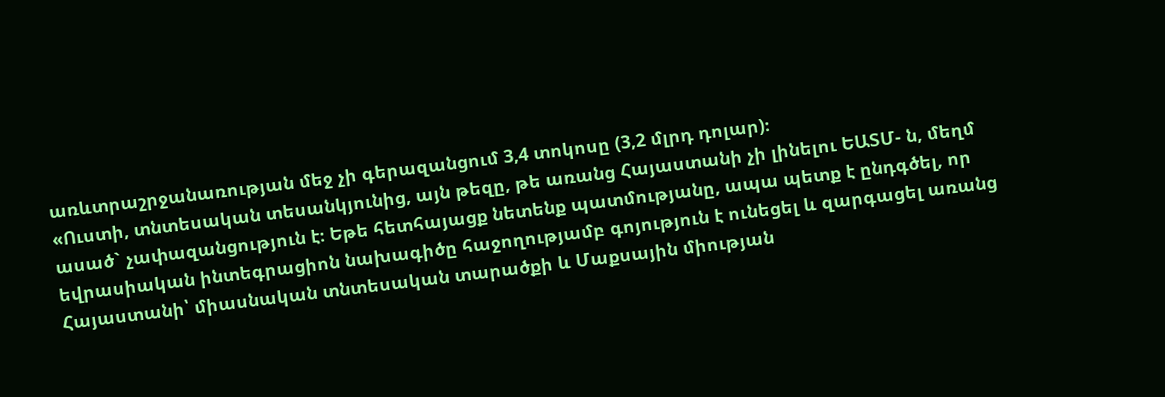առևտրաշրջանառության մեջ չի գերազանցում 3,4 տոկոսը (3,2 մլրդ դոլար)։
«Ուստի, տնտեսական տեսանկյունից, այն թեզը, թե առանց Հայաստանի չի լինելու ԵԱՏՄ- ն, մեղմ ասած` չափազանցություն է։ Եթե հետհայացք նետենք պատմությանը, ապա պետք է ընդգծել, որ եվրասիական ինտեգրացիոն նախագիծը հաջողությամբ գոյություն է ունեցել և զարգացել առանց Հայաստանի՝ միասնական տնտեսական տարածքի և Մաքսային միության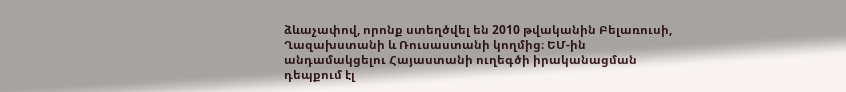ձևաչափով, որոնք ստեղծվել են 2010 թվականին Բելառուսի, Ղազախստանի և Ռուսաստանի կողմից։ ԵՄ-ին անդամակցելու Հայաստանի ուղեգծի իրականացման դեպքում էլ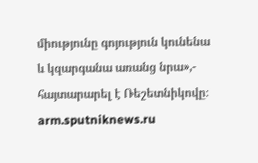միությունը գոյություն կունենա և կզարգանա առանց նրա»,- հայտարարել է Ռեշետնիկովը։
arm.sputniknews.ru